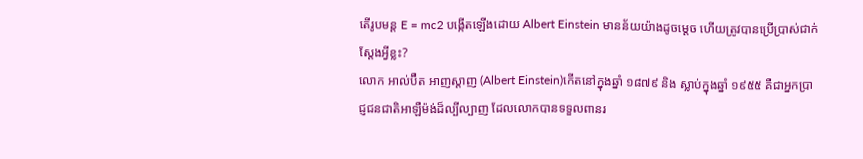តើរូបមន្ត E = mc2 បង្កើតឡើងដោយ Albert Einstein មានន័យយ៉ាងដូចម្តេច ហើយត្រូវបានប្រើប្រាស់ជាក់ស្តែងអ្វីខ្លះ?
លោក អាល់ប៊ឺត អាញស្តាញ (Albert Einstein)កើតនៅក្នុងឆ្នាំ ១៨៧៩ និង ស្លាប់ក្នុងឆ្នាំ ១៩៥៥ គឺជាអ្នកប្រាជ្ញជនជាតិអាឡឺម៉ង់ដ៏ល្បីល្បាញ ដែលលោកបានទទួលពានរ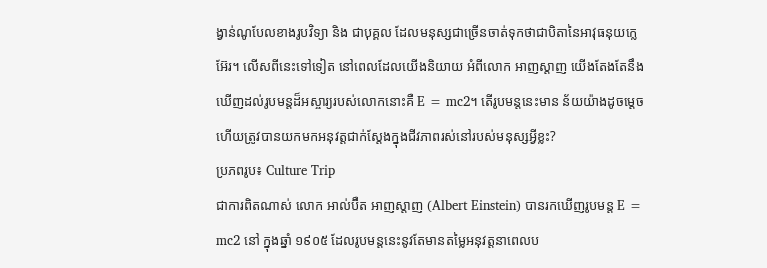ង្វាន់ណូបែលខាងរូបវិទ្យា និង ជាបុគ្គល ដែលមនុស្សជាច្រើនចាត់ទុកថាជាបិតានៃអាវុធនុយក្លេអ៊ែរ។ លើសពីនេះទៅទៀត នៅពេលដែលយើងនិយាយ អំពីលោក អាញស្តាញ យើងតែងតែនឹងឃើញដល់រូបមន្តដ៏អស្ចារ្យរបស់លោកនោះគឺ E = mc2។ តើរូបមន្តនេះមាន ន័យយ៉ាងដូចម្តេច ហើយត្រូវបានយកមកអនុវត្តជាក់ស្តែងក្នុងជីវភាពរស់នៅរបស់មនុស្សអ្វីខ្លះ?
ប្រភពរូប៖ Culture Trip
ជាការពិតណាស់ លោក អាល់ប៊ឺត អាញស្តាញ (Albert Einstein) បានរកឃើញរូបមន្ត E = mc2 នៅ ក្នុងឆ្នាំ ១៩០៥ ដែលរូបមន្តនេះនូវតែមានតម្លៃអនុវត្តនាពេលប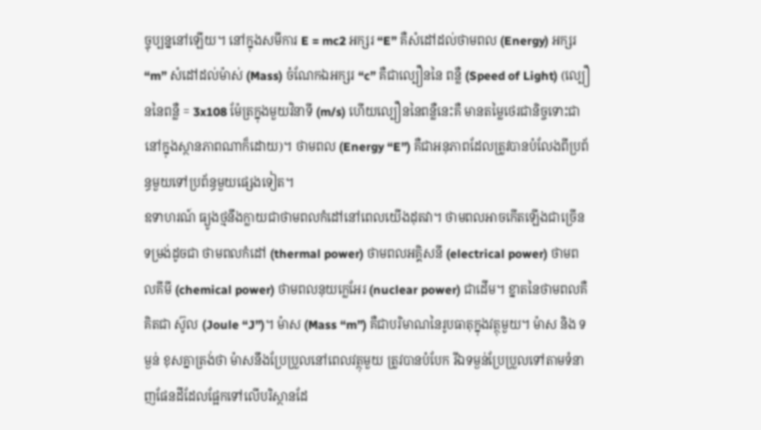ច្ចុប្បន្ននៅឡើយ។ នៅក្នុងសមីការ E = mc2 អក្សរ “E” គឺសំដៅដល់ថាមពល (Energy) អក្សរ “m” សំដៅដល់ម៉ាស់ (Mass) ចំណែកឯអក្សរ “c” គឺជាល្បឿននៃ ពន្លឺ (Speed of Light) (ល្បឿននៃពន្លឺ = 3x108 ម៉ែត្រក្នុងមួយវិនាទី (m/s) ហើយល្បឿននៃពន្លឺនេះគឺ មានតម្លៃថេរជានិច្ចទោះជានៅក្នុងស្ថានភាពណាក៏ដោយ)។ ថាមពល (Energy “E”) គឺជាអនុភាពដែលត្រូវបានបំលែងពីប្រព័ន្ធមួយទៅប្រព័ន្ធមួយផ្សេងទៀត។
ឧទាហរណ៍ ធ្យូងថ្មនឹងក្លាយជាថាមពលកំដៅនៅពេលយើងដុតវា។ ថាមពលអាចកើតឡើងជាច្រើនទម្រង់ដូចជា ថាមពលកំដៅ (thermal power) ថាមពលអគ្គិសនី (electrical power) ថាមពលគីមី (chemical power) ថាមពលនុយក្លេអែរ (nuclear power) ជាដើម។ ខ្នាតនៃថាមពលគឺគិតជា ស៊ូល (Joule “J”)។ ម៉ាស (Mass “m”) គឺជាបរិមាណនៃរូបធាតុក្នុងវត្ថុមួយ។ ម៉ាស និង ទម្ងន់ ខុសគ្នាត្រង់ថា ម៉ាសនឹងប្រែប្រួលនៅពេលវត្ថុមួយ ត្រូវបានបំបែក រីឯទម្ងន់ប្រែប្រួលទៅតាមទំនាញផែនដីដែលផ្អែកទៅលើបរិស្ថានដែ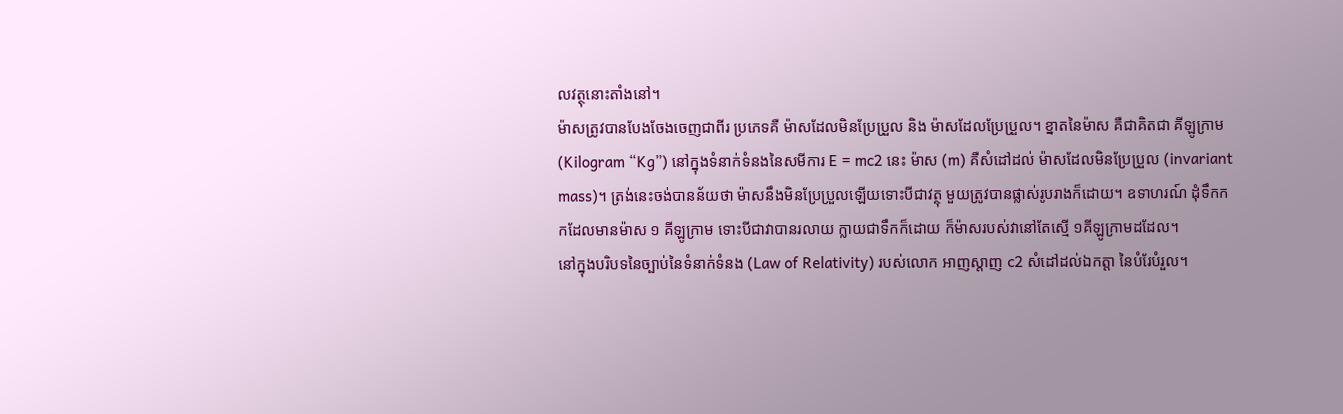លវត្ថុនោះតាំងនៅ។
ម៉ាសត្រូវបានបែងចែងចេញជាពីរ ប្រភេទគឺ ម៉ាសដែលមិនប្រែប្រួល និង ម៉ាសដែលប្រែប្រួល។ ខ្នាតនៃម៉ាស គឺជាគិតជា គីឡូក្រាម (Kilogram “Kg”) នៅក្នុងទំនាក់ទំនងនៃសមីការ E = mc2 នេះ ម៉ាស (m) គឺសំដៅដល់ ម៉ាសដែលមិនប្រែប្រួល (invariant mass)។ ត្រង់នេះចង់បានន័យថា ម៉ាសនឹងមិនប្រែប្រួលឡើយទោះបីជាវត្ថុ មួយត្រូវបានផ្លាស់រូបរាងក៏ដោយ។ ឧទាហរណ៍ ដុំទឹកកកដែលមានម៉ាស ១ គីឡូក្រាម ទោះបីជាវាបានរលាយ ក្លាយជាទឹកក៏ដោយ ក៏ម៉ាសរបស់វានៅតែស្មើ ១គីឡូក្រាមដដែល។
នៅក្នុងបរិបទនៃច្បាប់នៃទំនាក់ទំនង (Law of Relativity) របស់លោក អាញស្តាញ c2 សំដៅដល់ឯកត្តា នៃបំរែបំរួល។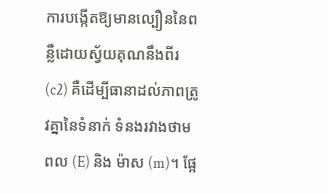ការបង្កើតឱ្យមានល្បឿននៃពន្លឺដោយស្វ័យគុណនឹងពីរ (c2) គឺដើម្បីធានាដល់ភាពត្រូវគ្នានៃទំនាក់ ទំនងរវាងថាមពល (E) និង ម៉ាស (m)។ ផ្អែ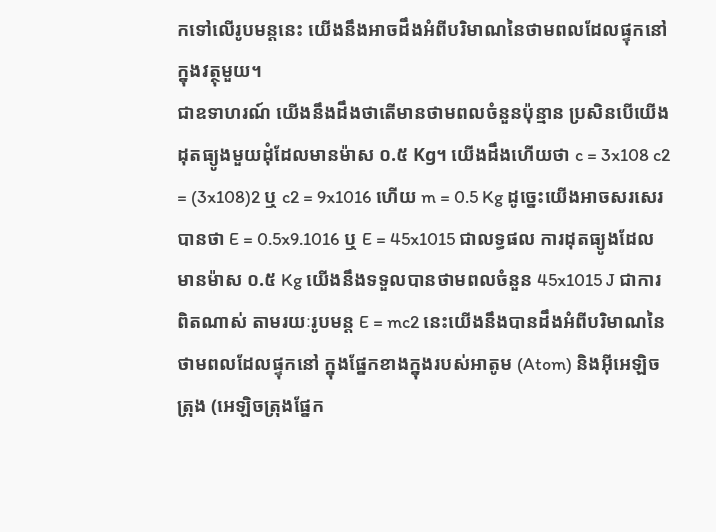កទៅលើរូបមន្តនេះ យើងនឹងអាចដឹងអំពីបរិមាណនៃថាមពលដែលផ្ទុកនៅក្នុងវត្ថុមួយ។
ជាឧទាហរណ៍ យើងនឹងដឹងថាតើមានថាមពលចំនួនប៉ុន្មាន ប្រសិនបើយើងដុតធ្យូងមួយដុំដែលមានម៉ាស ០.៥ Kg។ យើងដឹងហើយថា c = 3x108 c2 = (3x108)2 ឬ c2 = 9x1016 ហើយ m = 0.5 Kg ដូច្នេះយើងអាចសរសេរបានថា E = 0.5x9.1016 ឬ E = 45x1015 ជាលទ្ធផល ការដុតធ្យូងដែលមានម៉ាស ០.៥ Kg យើងនឹងទទួលបានថាមពលចំនួន 45x1015 J ជាការពិតណាស់ តាមរយៈរូបមន្ត E = mc2 នេះយើងនឹងបានដឹងអំពីបរិមាណនៃថាមពលដែលផ្ទុកនៅ ក្នុងផ្នែកខាងក្នុងរបស់អាតូម (Atom) និងអ៊ីអេឡិចត្រុង (អេឡិចត្រុងផ្នែក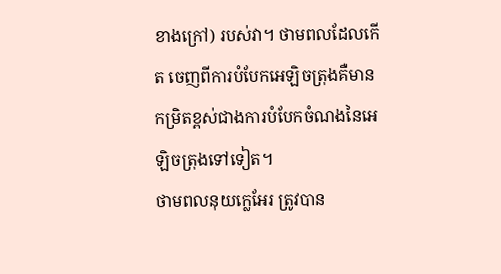ខាងក្រៅ) របស់វា។ ថាមពលដែលកើត ចេញពីការបំបែកអេឡិចត្រុងគឺមានកម្រិតខ្ពស់ជាងការបំបែកចំណងនៃអេឡិចត្រុងទៅទៀត។
ថាមពលនុយក្លេអែរ ត្រូវបាន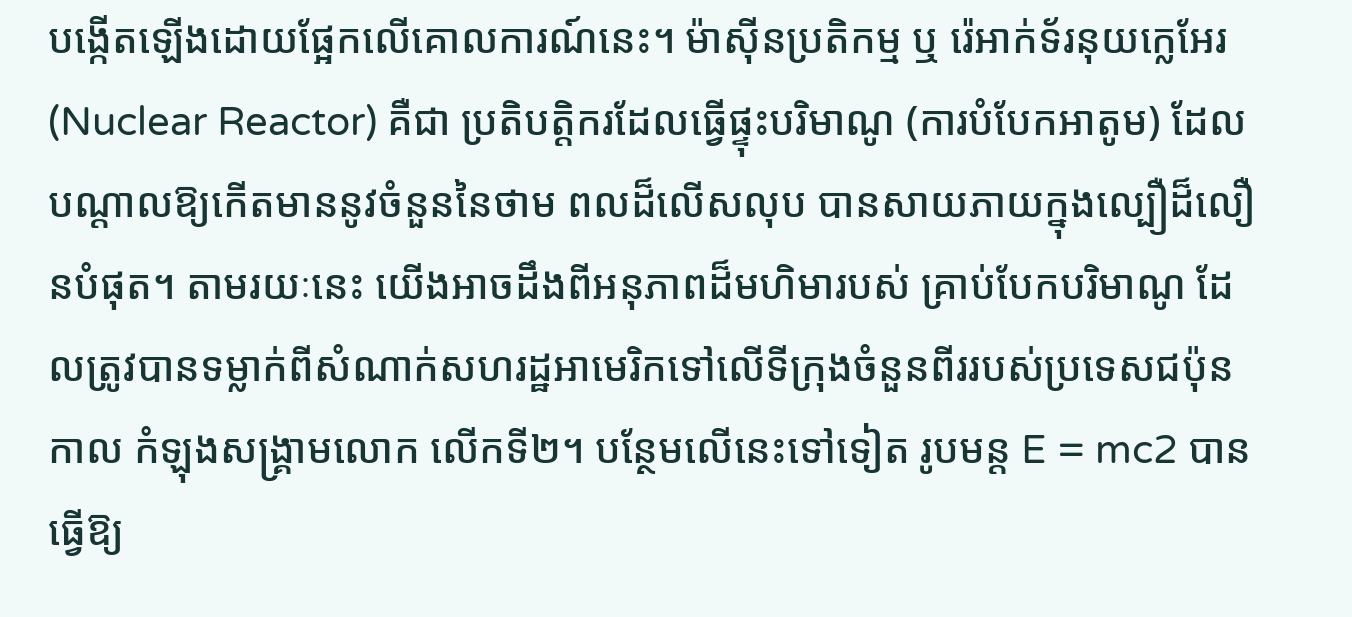បង្កើតឡើងដោយផ្អែកលើគោលការណ៍នេះ។ ម៉ាស៊ីនប្រតិកម្ម ឬ រ៉េអាក់ទ័រនុយក្លេអែរ (Nuclear Reactor) គឺជា ប្រតិបត្តិករដែលធ្វើផ្ទុះបរិមាណូ (ការបំបែកអាតូម) ដែលបណ្តាលឱ្យកើតមាននូវចំនួននៃថាម ពលដ៏លើសលុប បានសាយភាយក្នុងល្បឿដ៏លឿនបំផុត។ តាមរយៈនេះ យើងអាចដឹងពីអនុភាពដ៏មហិមារបស់ គ្រាប់បែកបរិមាណូ ដែលត្រូវបានទម្លាក់ពីសំណាក់សហរដ្ឋអាមេរិកទៅលើទីក្រុងចំនួនពីររបស់ប្រទេសជប៉ុនកាល កំឡុងសង្គ្រាមលោក លើកទី២។ បន្ថែមលើនេះទៅទៀត រូបមន្ត E = mc2 បានធ្វើឱ្យ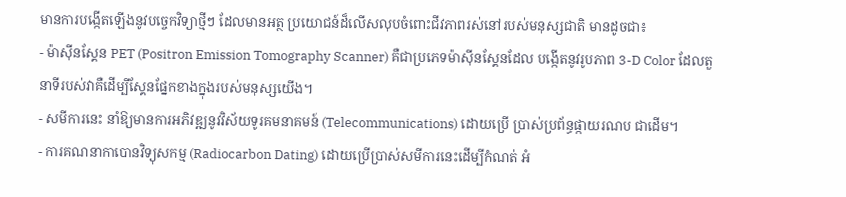មានការបង្កើតឡើងនូវបច្ចេកវិទ្យាថ្មីៗ ដែលមានអត្ថ ប្រយោជន៍ដ៏លើសលុបចំពោះជីវភាពរស់នៅរបស់មនុស្សជាតិ មានដូចជា៖
- ម៉ាស៊ីនស្គែន PET (Positron Emission Tomography Scanner) គឺជាប្រភេទម៉ាស៊ីនស្គែនដែល បង្កើតនូវរូបភាព 3-D Color ដែលតួនាទីរបស់វាគឺដើម្បីស្គែនផ្នែកខាងក្នុងរបស់មនុស្សយើង។
- សមីការនេះ នាំឱ្យមានការអភិវឌ្ឍនូវវិស័យទូរគមនាគមន៍ (Telecommunications) ដោយប្រើ ប្រាស់ប្រព័ន្ធផ្កាយរណប ជាដើម។
- ការគណនាកាបោនវិទ្យុសកម្ម (Radiocarbon Dating) ដោយប្រើប្រាស់សមីការនេះដើម្បីកំណត់ អំ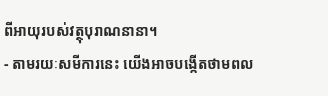ពីអាយុរបស់វត្ថុបុរាណនានា។
- តាមរយៈសមីការនេះ យើងអាចបង្កើតថាមពល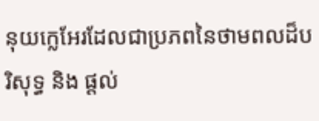នុយក្លេអែរដែលជាប្រភពនៃថាមពលដ៏បរិសុទ្ធ និង ផ្តល់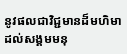នូវផលជាវិជ្ជមានដ៏មហិមាដល់សង្គមមនុ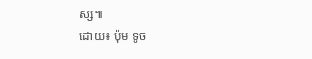ស្ស៕
ដោយ៖ ប៉ុម ទូច